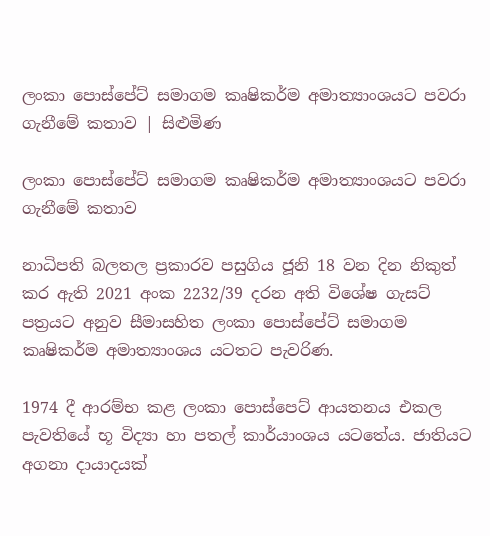ලංකා පොස්පේට් සමාගම කෘෂිකර්ම අමාත්‍යාංශයට පවරා ගැනීමේ කතාව | සිළුමිණ

ලංකා පොස්පේට් සමාගම කෘෂිකර්ම අමාත්‍යාංශයට පවරා ගැනීමේ කතාව

නාධිපති බලතල ප්‍රකාරව පසුගිය ජූනි 18 වන දින නිකුත් කර ඇති 2021 අංක 2232/39 දරන අති විශේෂ ගැසට් පත්‍රයට අනුව සීමාසහිත ලංකා පොස්පේට් සමාගම කෘෂිකර්ම අමාත්‍යාංශය යටතට පැවරිණ.

1974 දී ආරම්භ කළ ලංකා පොස්පෙට් ආයතනය එකල පැවතියේ භූ විද්‍යා හා පතල් කාර්යාංශය යටතේය. ජාතියට අගනා දායාදයක්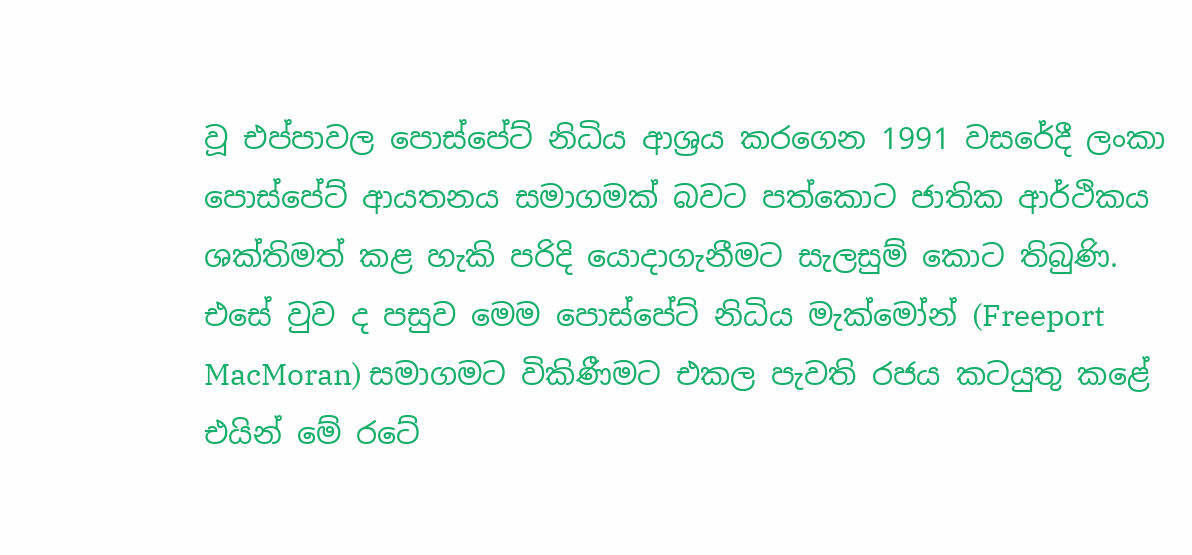වූ එප්පාවල පොස්පේට් නිධිය ආශ්‍රය කරගෙන 1991 වසරේදී ලංකා පොස්පේට් ආයතනය සමාගමක් බවට පත්කොට ජාතික ආර්ථිකය ශක්තිමත් කළ හැකි පරිදි යොදාගැනීමට සැලසුම් කොට තිබුණි. එසේ වුව ද පසුව මෙම පොස්පේට් නිධිය මැක්‌මෝන් (Freeport MacMoran) සමාගමට විකිණීමට එකල පැවති රජය කටයුතු කළේ එයින් මේ රටේ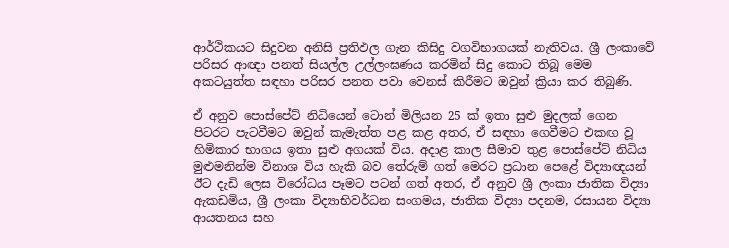ආර්ථිකයට සිදුවන අනිසි ප්‍රතිඵල ගැන කිසිදු වගවිභාගයක් නැතිවය. ශ්‍රී ලංකාවේ පරිසර ආඥා පනත් සියල්ල උල්ලංඝණය කරමින් සිදු කොට තිබූ මෙම අකටයුත්ත සඳහා පරිසර පනත පවා වෙනස්‌ කිරීමට ඔවුන් ක්‍රියා කර තිබුණි.

ඒ අනුව පොස්‌පේට්‌ නිධියෙන් ටොන් මිලියන 25 ක්‌ ඉතා සුළු මුදලක් ගෙන පිටරට පැටවීමට ඔවුන් කැමැත්ත පළ කළ අතර, ඒ සඳහා ගෙවීමට එකඟ වූ හිමිකාර භාගය ඉතා සුළු අගයක්‌ විය. අදාළ කාල සීමාව තුළ පොස්‌පේට්‌ නිධිය මුළුමනින්ම විනාශ විය හැකි බව තේරුම් ගත් මෙරට ප්‍රධාන පෙළේ විද්‍යාඥයන් ඊට දැඩි ලෙස විරෝධය පෑමට පටන් ගත් අතර, ඒ අනුව ශ්‍රී ලංකා ජාතික විද්‍යා ඇකඩමිය, ශ්‍රී ලංකා විද්‍යාභිවර්ධන සංගමය, ජාතික විද්‍යා පදනම, රසායන විද්‍යා ආයතනය සහ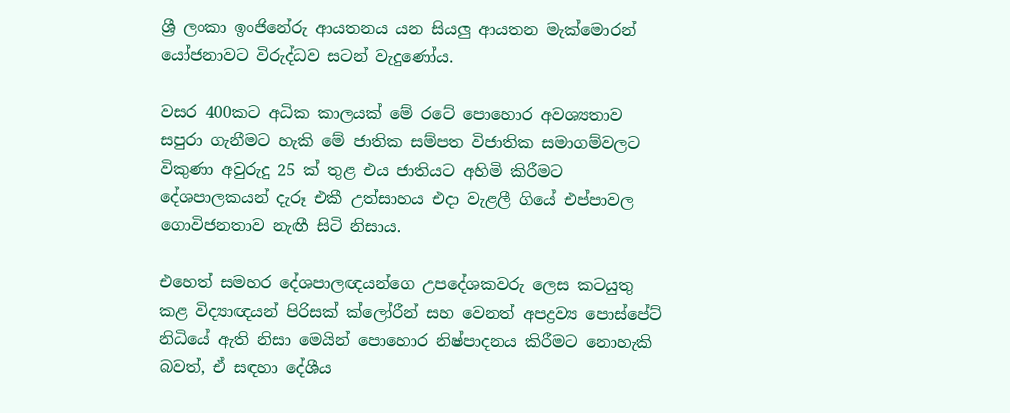ශ්‍රී ලංකා ඉංජිනේරු ආයතනය යන සියලු ආයතන මැක්‌මොරන් යෝජනාවට විරුද්ධව සටන් වැදුණෝය.

වසර 400කට අධික කාලයක්‌ මේ රටේ පොහොර අවශ්‍යතාව සපුරා ගැනීමට හැකි මේ ජාතික සම්පත විජාතික සමාගම්වලට විකුණා අවුරුදු 25 ක්‌ තුළ එය ජාතියට අහිමි කිරීමට දේශපාලකයන් දැරූ එකී උත්සාහය එදා වැළලී ගියේ එප්පාවල ගොවිජනතාව නැඟී සිටි නිසාය.

එහෙත් සමහර දේශපාලඥයන්ගෙ උපදේශකවරු ලෙස කටයුතු කළ විද්‍යාඥයන් පිරිසක් ක්‌ලෝරීන් සහ වෙනත් අපද්‍රව්‍ය පොස්‌පේට්‌ නිධියේ ඇති නිසා මෙයින් පොහොර නිෂ්පාදනය කිරීමට නොහැකි බවත්, ඒ සඳහා දේශීය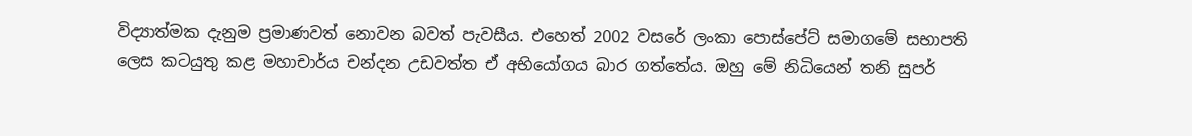විද්‍යාත්මක දැනුම ප්‍රමාණවත් නොවන බවත් පැවසීය. එහෙත් 2002 වසරේ ලංකා පොස්‌පේට්‌ සමාගමේ සභාපති ලෙස කටයුතු කළ මහාචාර්ය චන්දන උඩවත්ත ඒ අභියෝගය බාර ගත්තේය. ඔහු මේ නිධියෙන් තනි සුපර්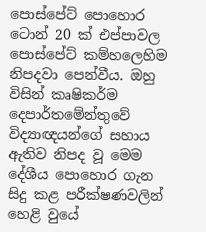පොස්‌පේට්‌ පොහොර ටොන් 20 ක්‌ එප්පාවල පොස්‌පේට්‌ කම්හලෙහිම නිපදවා පෙන්වීය. ඔහු විසින් කෘෂිකර්ම දෙපාර්තමේන්තුවේ විද්‍යාඥයන්ගේ සහාය ඇතිව නිපද වූ මෙම දේශීය පොහොර ගැන සිදු කළ පරීක්‌ෂණවලින් හෙළි වුයේ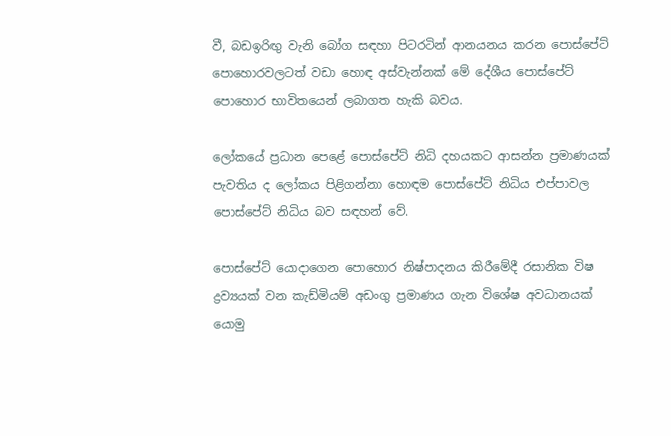වී, බඩඉරිඟු වැනි බෝග සඳහා පිටරටින් ආනයනය කරන පොස්‌පේට්‌ පොහොරවලටත් වඩා හොඳ අස්‌වැන්නක්‌ මේ දේශීය පොස්‌පේට්‌ පොහොර භාවිතයෙන් ලබාගත හැකි බවය.

ලෝකයේ ප්‍රධාන පෙළේ පොස්පේට් නිධි දහයකට ආසන්න ප්‍රමාණයක් පැවතිය ද ලෝකය පිළිගන්නා හොඳම පොස්පේට් නිධිය එප්පාවල පොස්පේට් නිධිය බව සඳහන් වේ.

පොස්පේට් යොදාගෙන පොහොර නිෂ්පාදනය කිරීමේදී රසානික විෂ ද්‍රව්‍යයක් වන කැඩ්මියම් අඩංගු ප්‍රමාණය ගැන විශේෂ අවධානයක් යොමු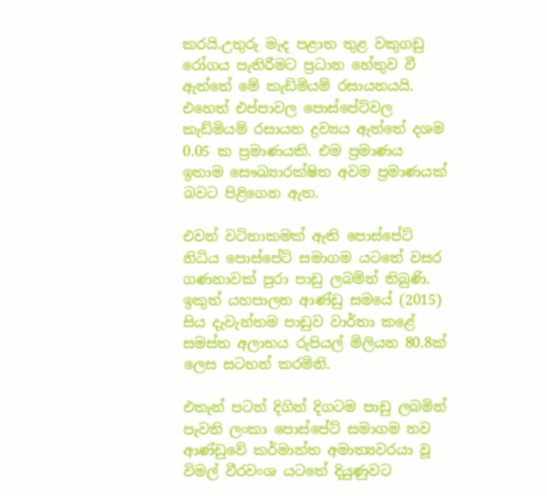කරයි.උතුරු මැද පළාත තුළ වකුගඩු රෝගය පැතිරීමට ප්‍රධාන හේතුව වී ඇත්තේ මේ කැඩ්මියම් රසායනයයි. එහෙත් එප්පාවල පොස්පේට්වල කැඩ්මියම් රසායන ද්‍රව්‍යය ඇත්තේ දශම 0.05 ක ප්‍රමාණයකි. එම ප්‍රමාණය ඉතාම සෞඛ්‍යාරක්ෂිත අවම ප්‍රමාණයක් බවට පිළිගෙන ඇත.

එවන් වටිනාකමක් ඇති පොස්පේට් නිධිය පොස්පේට් සමාගම යටතේ වසර ගණනාවක් පුරා පාඩු ලබමින් තිබුණි. ඉකුත් යහපාලන ආණ්ඩු සමයේ (2015) සිය දැවැන්තම පාඩුව වාර්තා කළේ සමස්ත අලාභය රුපියල් මිලියන 80.8ක් ලෙස සටහන් කරමිනි.

එතැන් පටන් දිගින් දිගටම පාඩු ලබමින් පැවති ලංකා පොස්පේට් සමාගම නව ආණ්ඩුවේ කර්මාන්ත අමාත්‍යවරයා වූ විමල් වීරවංශ යටතේ දියුණුවට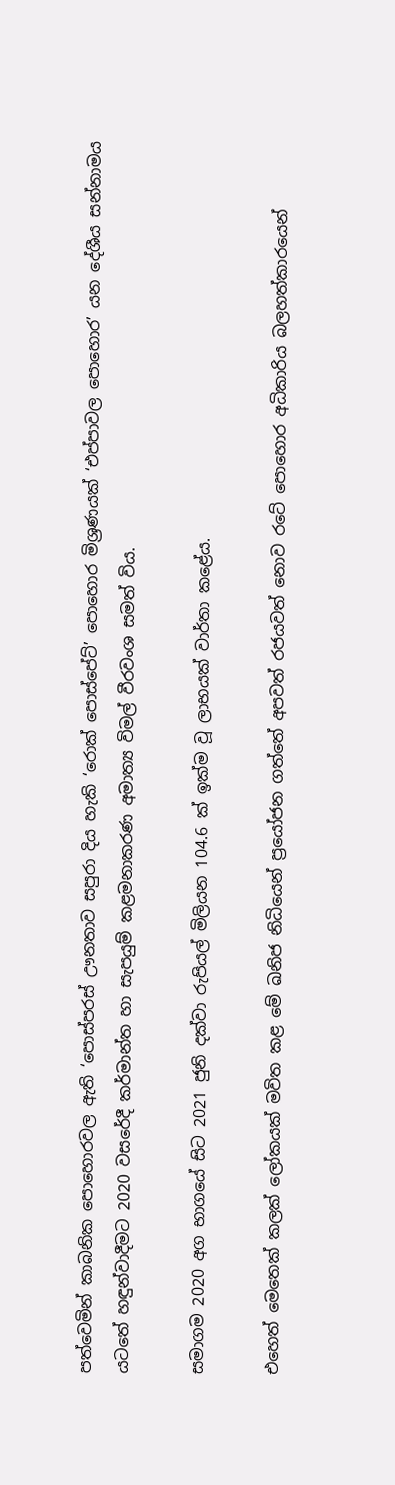පත්වෙමින් කාබනික පොහොරවල ඇති ‘පොස්පරස් ඌනතාව සපුරා දිය හැකි ‘රොක් පොස්පේට්’ පොහොර මිශ්‍රණයක් ‘එප්පාවල පොහොර’ යන දේශීය සන්නාමය යටතේ හඳුන්වාදීමට 2020 වසරේදී කර්මාන්ත හා සැපයුම් කළමනාකරණ අමාත්‍ය විමල් වීරවංශ සමත් විය.

සමාගම 2020 අග භාගයේ සිට 2021 ජුනි දක්වා රුපියල් මිලියන 104.6 ක් ඉක්ම වූ ලාභයක් වාර්තා කළේය.

එහෙත් මෙතෙක් කලක් ලෝකයක් මවිත කළ මේ ඛනිජ නිධියෙන් ප්‍රයෝජන ගත්තේ අපවත් රජයවත් නොව රටේ පොහොර අධිකාරිය බලහත්කාරයෙන්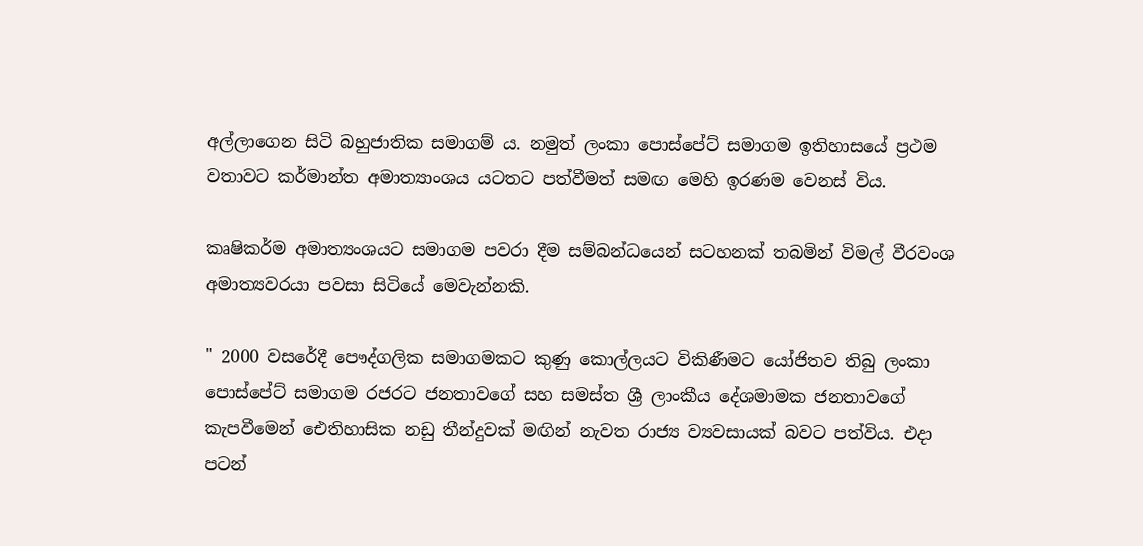අල්ලාගෙන සිටි බහුජාතික සමාගම් ය. නමුත් ලංකා පොස්පේට් සමාගම ඉතිහාසයේ ප්‍රථම වතාවට කර්මාන්ත අමාත්‍යාංශය යටතට පත්වීමත් සමඟ මෙහි ඉරණම වෙනස් විය.

කෘෂිකර්ම අමාත්‍යංශයට සමාගම පවරා දීම සම්බන්ධයෙන් සටහනක් තබමින් විමල් වීරවංශ අමාත්‍යවරයා පවසා සිටියේ මෙවැන්නකි.

" 2000 වසරේදී පෞද්ගලික සමාගමකට කුණු කොල්ලයට විකිණීමට යෝජිතව තිබු ලංකා පොස්පේට් සමාගම රජරට ජනතාවගේ සහ සමස්ත ශ්‍රී ලාංකීය දේශමාමක ජනතාවගේ කැපවීමෙන් ඓතිහාසික නඩු තීන්දුවක් මඟින් නැවත රාජ්‍ය ව්‍යවසායක් බවට පත්විය. එදා පටන්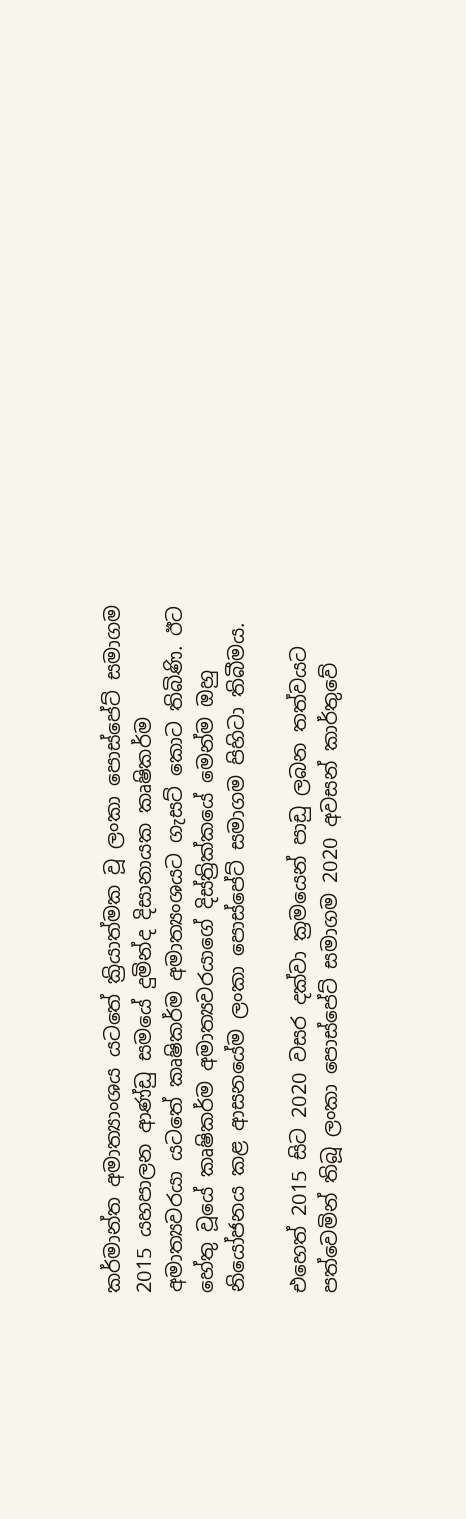කර්මාන්ත අමාත්‍යාංශය යටතේ ක්‍රියාත්මක වූ ලංකා පොස්පේට් සමාගම 2015 යහපාලන ආණ්ඩු සමයේ දුමින්ද දිසානායක කෘෂිකර්ම අමාත්‍යවරයා යටතේ කෘෂිකර්ම අමාත්‍යංශයට ගැසට් කොට තිබිණි. ඊට හේතු වූයේ කෘෂිකර්ම අමාත්‍යවරයාගේ දිස්ත්‍රික්කයේ මෙන්ම ඔහු නියෝජනය කළ ආසනයේම ලංකා පොස්පේට් සමාගම පිහිටා තිබීමය.

එහෙත් 2015 සිට 2020 වසර දක්වා ක්‍රමයෙන් පාඩු ලබන තත්වයට පත්වෙමින් තිබූ ලංකා පොස්පේට් සමාගම 2020 අවසන් කාර්තුවේ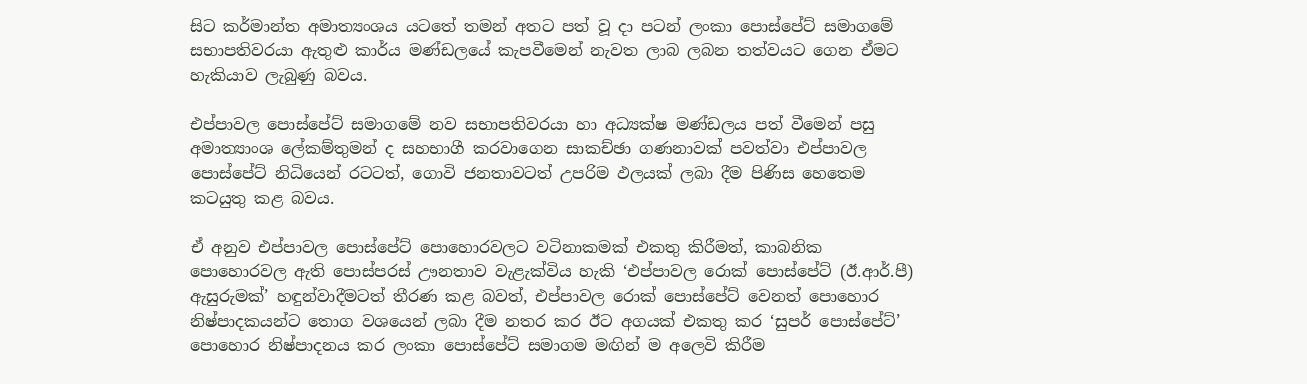සිට කර්මාන්ත අමාත්‍යංශය යටතේ තමන් අතට පත් වූ දා පටන් ලංකා පොස්පේට් සමාගමේ සභාපතිවරයා ඇතුළු කාර්ය මණ්ඩලයේ කැපවීමෙන් නැවත ලාබ ලබන තත්වයට ගෙන ඒමට හැකියාව ලැබුණු බවය.

එප්පාවල පොස්පේට් සමාගමේ නව සභාපතිවරයා හා අධ්‍යක්ෂ මණ්ඩලය පත් වීමෙන් පසු අමාත්‍යාංශ ලේකම්තුමන් ද සහභාගී කරවාගෙන සාකච්ඡා ගණනාවක් පවත්වා එප්පාවල පොස්පේට් නිධියෙන් රටටත්, ගොවි ජනතාවටත් උපරිම ඵලයක් ලබා දීම පිණිස හෙතෙම කටයුතු කළ බවය.

ඒ අනුව එප්පාවල පොස්පේට් පොහොරවලට වටිනාකමක් එකතු කිරීමත්, කාබනික පොහොරවල ඇති පොස්පරස් ඌනතාව වැළැක්විය හැකි ‘එප්පාවල රොක් පොස්පේට් (ඊ.ආර්.පී) ඇසුරුමක්’ හඳුන්වාදීමටත් තීරණ කළ බවත්, එප්පාවල රොක් පොස්පේට් වෙනත් පොහොර නිෂ්පාදකයන්ට තොග වශයෙන් ලබා දීම නතර කර ඊට අගයක් එකතු කර ‘සුපර් පොස්පේට්’ පොහොර නිෂ්පාදනය කර ලංකා පොස්පේට් සමාගම මඟින් ම අලෙවි කිරීම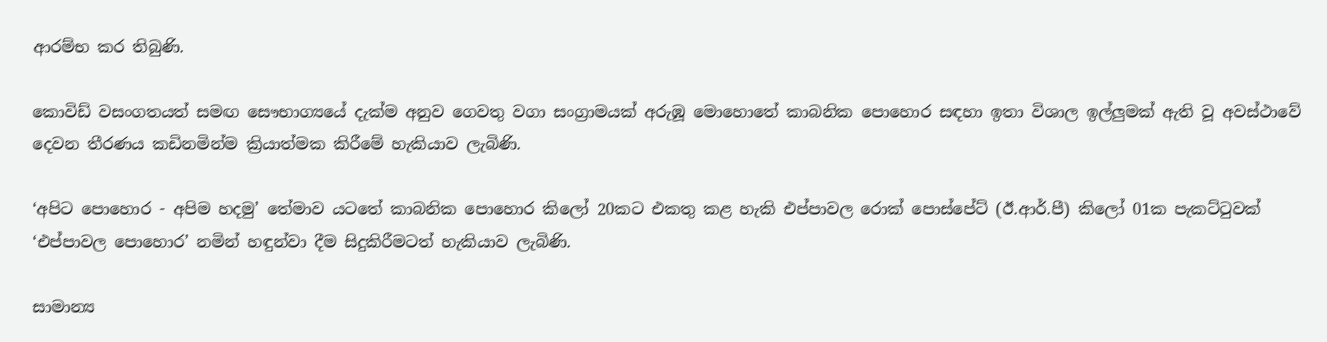ආරම්භ කර තිබුණි.

කොවිඩ් වසංගතයත් සමඟ සෞභාග්‍යයේ දැක්ම අනුව ගෙවතු වගා සංග්‍රාමයක් අරුඹූ මොහොතේ කාබනික පොහොර සඳහා ඉතා විශාල ඉල්ලුමක් ඇති වූ අවස්ථාවේ දෙවන තීරණය කඩිනමින්ම ක්‍රියාත්මක කිරීමේ හැකියාව ලැබිණි.

‘අපිට පොහොර - අපිම හදමු’ තේමාව යටතේ කාබනික පොහොර කිලෝ 20කට එකතු කළ හැකි එප්පාවල රොක් පොස්පේට් (ඊ.ආර්.පී) කිලෝ 01ක පැකට්ටුවක් ‘එප්පාවල පොහොර’ නමින් හඳුන්වා දීම සිදුකිරීමටත් හැකියාව ලැබිණි.

සාමාන්‍ය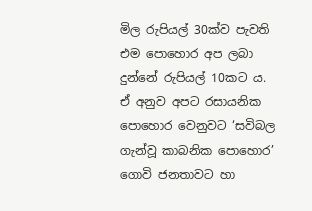මිල රුපියල් 30ක්ව පැවති එම පොහොර අප ලබා දුන්නේ රුපියල් 10කට ය. ඒ අනුව අපට රසායනික පොහොර වෙනුවට ‘සවිබල ගැන්වූ කාබනික පොහොර’ ගොවි ජනතාවට හා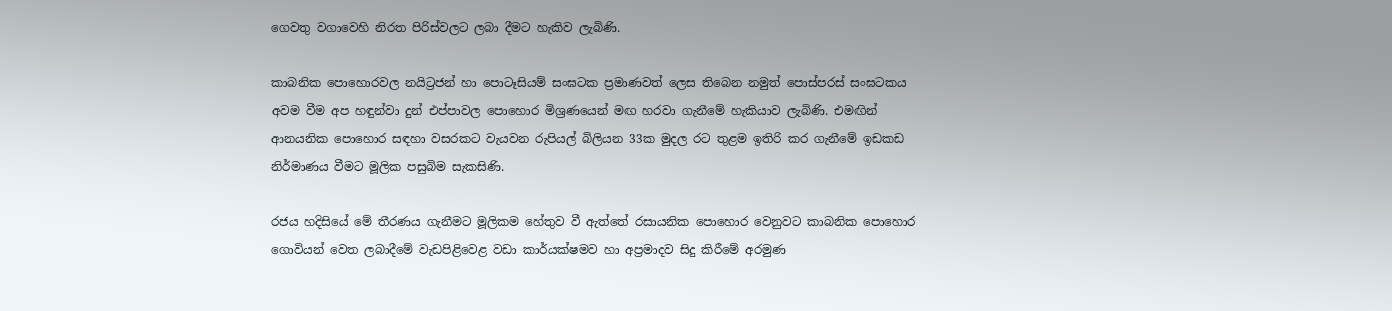ගෙවතු වගාවෙහි නිරත පිරිස්වලට ලබා දීමට හැකිව ලැබිණි.

කාබනික පොහොරවල නයිට්‍රජන් හා පොටෑසියම් සංඝටක ප්‍රමාණවත් ලෙස තිබෙන නමුත් පොස්පරස් සංඝටකය අවම වීම අප හඳුන්වා දුන් එප්පාවල පොහොර මිශ්‍රණයෙන් මඟ හරවා ගැනීමේ හැකියාව ලැබිණි. එමඟින් ආනයනික පොහොර සඳහා වසරකට වැයවන රුපියල් බිලියන 33ක මුදල රට තුළම ඉතිරි කර ගැනීමේ ඉඩකඩ නිර්මාණය වීමට මූලික පසුබිම සැකසිණි.

රජය හදිසියේ මේ තීරණය ගැනීමට මූලිකම හේතුව වී ඇත්තේ රසායනික පොහොර වෙනුවට කාබනික පොහොර ගොවියන් වෙත ලබාදීමේ වැඩපිළිවෙළ වඩා කාර්යක්ෂමව හා අප්‍රමාදව සිදු කිරීමේ අරමුණ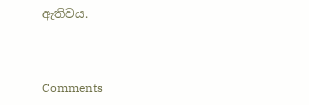ඇතිවය.



Comments